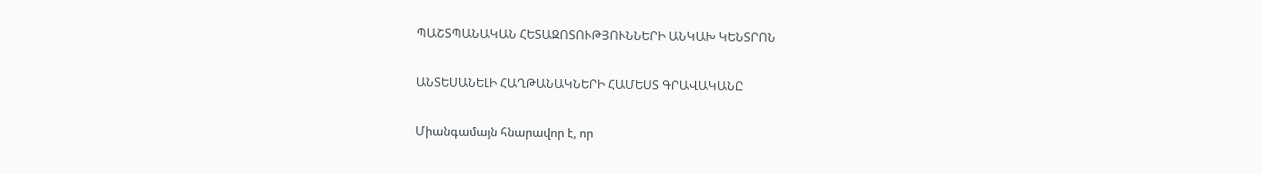ՊԱՇՏՊԱՆԱԿԱՆ ՀԵՏԱԶՈՏՈՒԹՅՈՒՆՆԵՐԻ ԱՆԿԱԽ ԿԵՆՏՐՈՆ

ԱՆՏԵՍԱՆԵԼԻ ՀԱՂԹԱՆԱԿՆԵՐԻ ՀԱՄԵՍՏ ԳՐԱՎԱԿԱՆԸ

Միանգամայն հնարավոր է, որ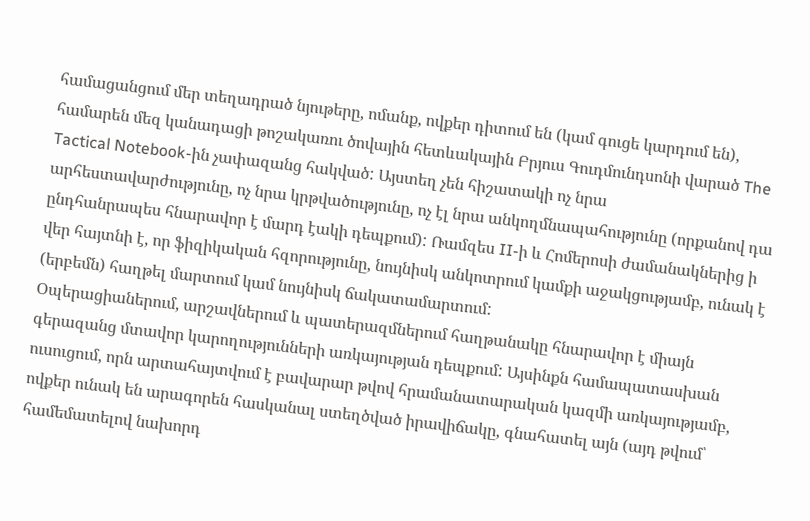համացանցում մեր տեղադրած նյութերը, ոմանք, ովքեր դիտում են (կամ գուցե կարդում են), համարեն մեզ կանադացի թոշակառու ծովային հետևակային Բրյուս Գուդմունդսոնի վարած The Tactical Notebook-ին չափազանց հակված: Այստեղ չեն հիշատակի ոչ նրա արհեստավարժությունը, ոչ նրա կրթվածությունը, ոչ էլ նրա անկողմնապահությունը (որքանով դա ընդհանրապես հնարավոր է մարդ էակի դեպքում): Ռամզես II-ի և Հոմերոսի ժամանակներից ի վեր հայտնի է, որ ֆիզիկական հզորությունը, նույնիսկ անկոտրում կամքի աջակցությամբ, ունակ է (երբեմն) հաղթել մարտում կամ նույնիսկ ճակատամարտում:
Օպերացիաներում, արշավներում և պատերազմներում հաղթանակը հնարավոր է միայն գերազանց մտավոր կարողությունների առկայության դեպքում: Այսինքն համապատասխան ուսուցում, որն արտահայտվում է բավարար թվով հրամանատարական կազմի առկայությամբ, ովքեր ունակ են արագորեն հասկանալ ստեղծված իրավիճակը, գնահատել այն (այդ թվում՝ համեմատելով նախորդ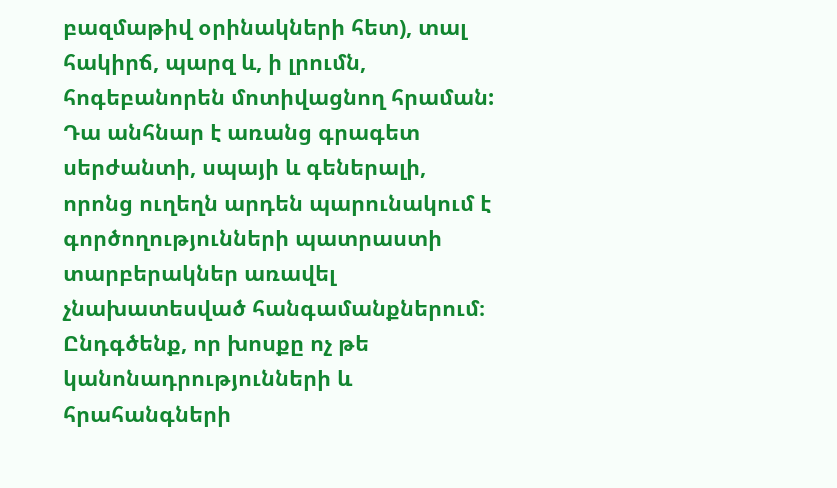բազմաթիվ օրինակների հետ), տալ հակիրճ, պարզ և, ի լրումն, հոգեբանորեն մոտիվացնող հրաման:
Դա անհնար է առանց գրագետ սերժանտի, սպայի և գեներալի, որոնց ուղեղն արդեն պարունակում է գործողությունների պատրաստի տարբերակներ առավել չնախատեսված հանգամանքներում։ Ընդգծենք, որ խոսքը ոչ թե կանոնադրությունների և հրահանգների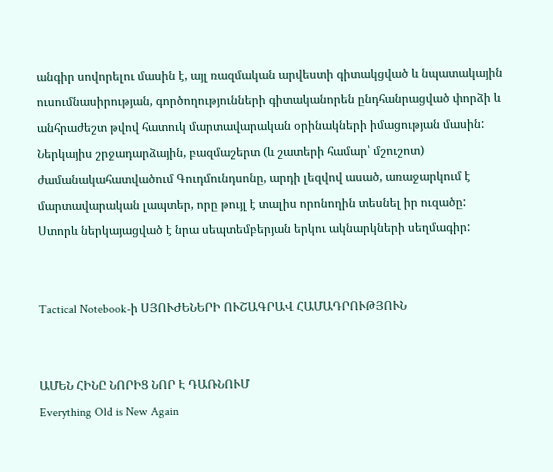անգիր սովորելու մասին է, այլ ռազմական արվեստի գիտակցված և նպատակային ուսումնասիրության, գործողությունների գիտականորեն ընդհանրացված փորձի և անհրաժեշտ թվով հատուկ մարտավարական օրինակների իմացության մասին:
Ներկայիս շրջադարձային, բազմաշերտ (և շատերի համար՝ մշուշոտ) ժամանակահատվածում Գուդմունդսոնը, արդի լեզվով ասած, առաջարկում է մարտավարական լապտեր, որը թույլ է տալիս որոնողին տեսնել իր ուզածը:
Ստորև ներկայացված է նրա սեպտեմբերյան երկու ակնարկների սեղմագիր:


Tactical Notebook-ի ՍՅՈՒԺԵՆԵՐԻ ՈՒՇԱԳՐԱՎ ՀԱՄԱԴՐՈՒԹՅՈՒՆ


ԱՄԵՆ ՀԻՆԸ ՆՈՐԻՑ ՆՈՐ Է ԴԱՌՆՈՒՄ
Everything Old is New Again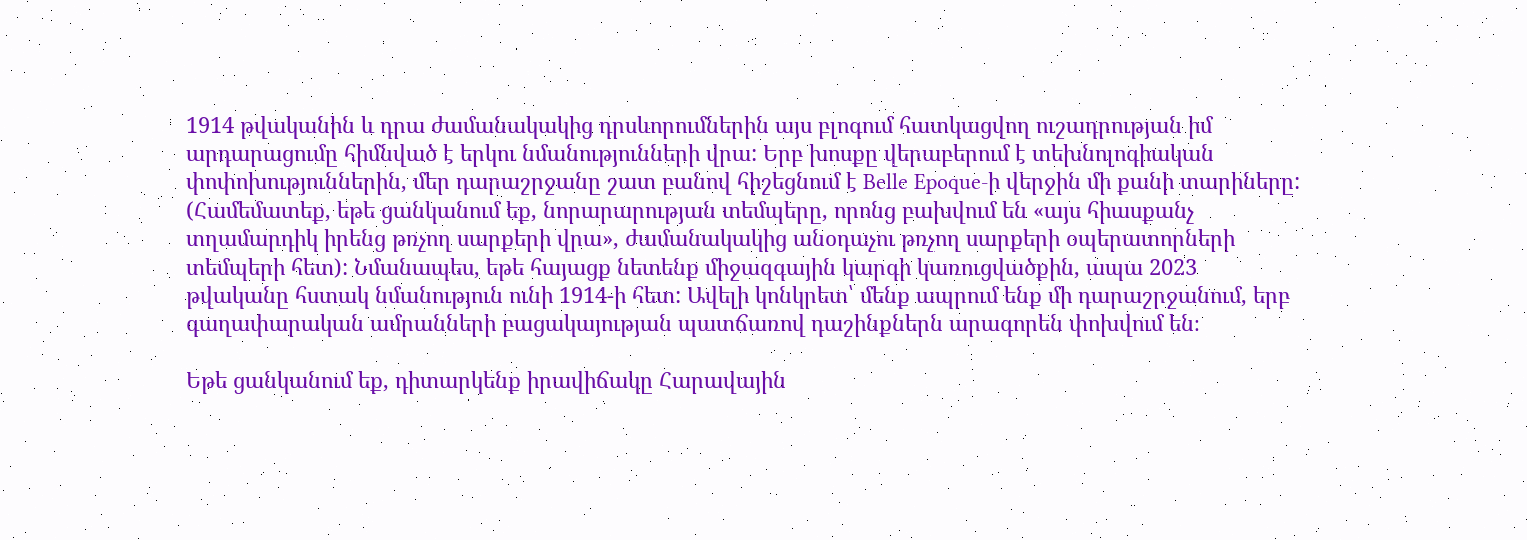1914 թվականին և դրա ժամանակակից դրսևորումներին այս բլոգում հատկացվող ուշադրության իմ արդարացումը հիմնված է երկու նմանությունների վրա: Երբ խոսքը վերաբերում է տեխնոլոգիական փոփոխություններին, մեր դարաշրջանը շատ բանով հիշեցնում է Belle Epoque-ի վերջին մի քանի տարիները: (Համեմատեք, եթե ցանկանում եք, նորարարության տեմպերը, որոնց բախվում են «այս հիասքանչ տղամարդիկ իրենց թռչող սարքերի վրա», ժամանակակից անօդաչու թռչող սարքերի օպերատորների տեմպերի հետ): Նմանապես, եթե հայացք նետենք միջազգային կարգի կառուցվածքին, ապա 2023 թվականը հստակ նմանություն ունի 1914-ի հետ: Ավելի կոնկրետ՝ մենք ապրում ենք մի դարաշրջանում, երբ գաղափարական ամրանների բացակայության պատճառով դաշինքներն արագորեն փոխվում են։

Եթե ցանկանում եք, դիտարկենք իրավիճակը Հարավային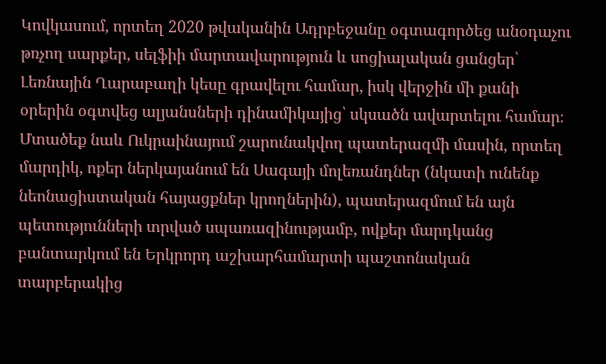Կովկասում, որտեղ 2020 թվականին Ադրբեջանը օգտագործեց անօդաչու թռչող սարքեր, սելֆիի մարտավարություն և սոցիալական ցանցեր՝ Լեռնային Ղարաբաղի կեսը գրավելու համար, իսկ վերջին մի քանի օրերին օգտվեց ալյանսների դինամիկայից՝ սկսածն ավարտելու համար։ Մտածեք նաև Ուկրաինայում շարունակվող պատերազմի մասին, որտեղ մարդիկ, ոքեր ներկայանում են Սագայի մոլեռանդներ (նկատի ունենք նեոնացիստական հայացքներ կրողներին), պատերազմում են այն պետությունների տրված սպառազինությամբ, ովքեր մարդկանց բանտարկում են Երկրորդ աշխարհամարտի պաշտոնական տարբերակից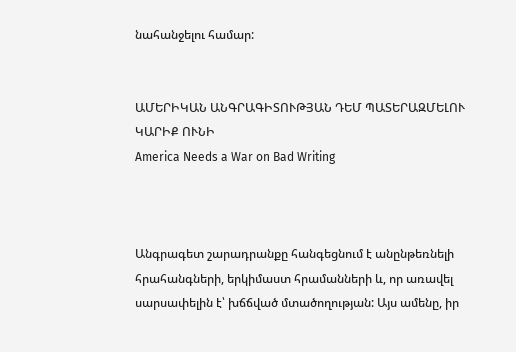նահանջելու համար:


ԱՄԵՐԻԿԱՆ ԱՆԳՐԱԳԻՏՈՒԹՅԱՆ ԴԵՄ ՊԱՏԵՐԱԶՄԵԼՈՒ ԿԱՐԻՔ ՈՒՆԻ
America Needs a War on Bad Writing



Անգրագետ շարադրանքը հանգեցնում է անընթեռնելի հրահանգների, երկիմաստ հրամանների և, որ առավել սարսափելին է՝ խճճված մտածողության: Այս ամենը, իր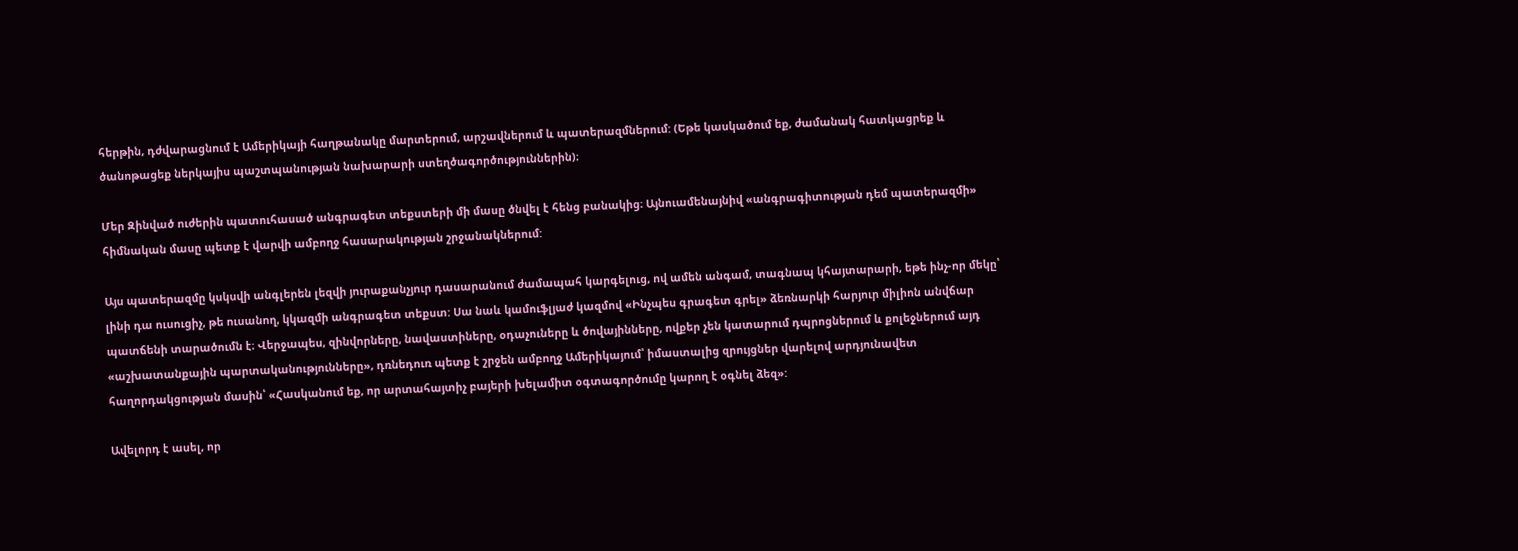հերթին, դժվարացնում է Ամերիկայի հաղթանակը մարտերում, արշավներում և պատերազմներում: (Եթե կասկածում եք, ժամանակ հատկացրեք և ծանոթացեք ներկայիս պաշտպանության նախարարի ստեղծագործություններին)։

Մեր Զինված ուժերին պատուհասած անգրագետ տեքստերի մի մասը ծնվել է հենց բանակից։ Այնուամենայնիվ «անգրագիտության դեմ պատերազմի» հիմնական մասը պետք է վարվի ամբողջ հասարակության շրջանակներում:

Այս պատերազմը կսկսվի անգլերեն լեզվի յուրաքանչյուր դասարանում ժամապահ կարգելուց, ով ամեն անգամ, տագնապ կհայտարարի, եթե ինչ-որ մեկը՝ լինի դա ուսուցիչ, թե ուսանող, կկազմի անգրագետ տեքստ: Սա նաև կամուֆլյաժ կազմով «Ինչպես գրագետ գրել» ձեռնարկի հարյուր միլիոն անվճար պատճենի տարածումն է։ Վերջապես, զինվորները, նավաստիները, օդաչուները և ծովայինները, ովքեր չեն կատարում դպրոցներում և քոլեջներում այդ «աշխատանքային պարտականությունները», դռնեդուռ պետք է շրջեն ամբողջ Ամերիկայում՝ իմաստալից զրույցներ վարելով արդյունավետ հաղորդակցության մասին՝ «Հասկանում եք, որ արտահայտիչ բայերի խելամիտ օգտագործումը կարող է օգնել ձեզ»:

Ավելորդ է ասել, որ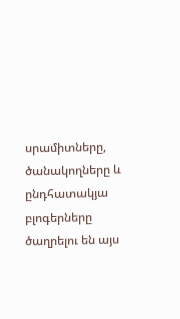սրամիտները, ծանակողները և ընդհատակյա բլոգերները ծաղրելու են այս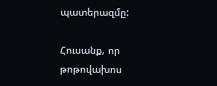պատերազմը:

Հուսանք, որ թոթովախոս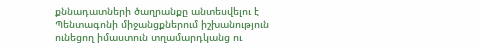քննադատների ծաղրանքը անտեսվելու է Պենտագոնի միջանցքներում իշխանություն ունեցող իմաստուն տղամարդկանց ու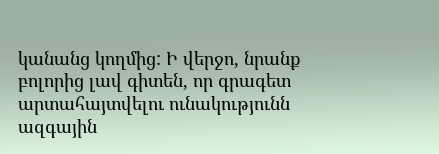կանանց կողմից: Ի վերջո, նրանք բոլորից լավ գիտեն, որ գրագետ արտահայտվելու ունակությունն ազգային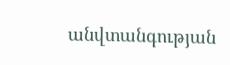անվտանգության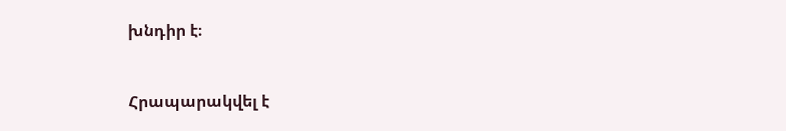խնդիր է։


Հրապարակվել է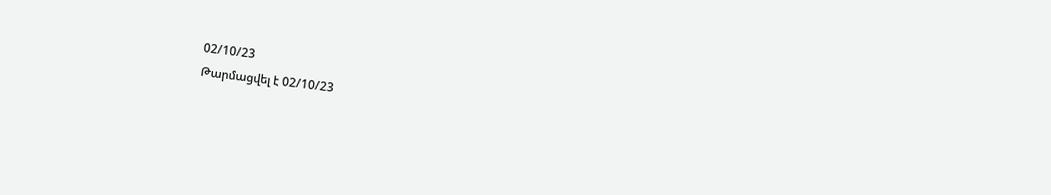02/10/23
Թարմացվել է 02/10/23